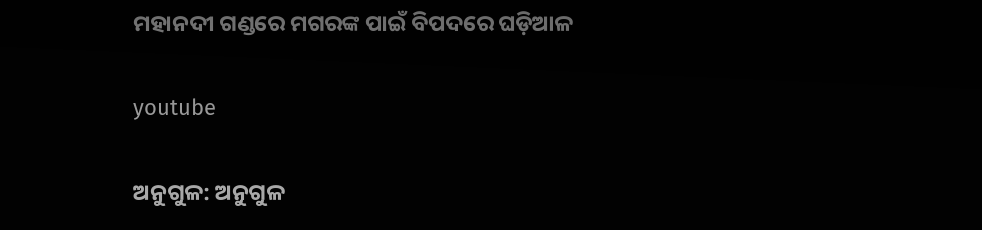ମହାନଦୀ ଗଣ୍ଡରେ ମଗରଙ୍କ ପାଇଁ ବିପଦରେ ଘଡ଼ିଆଳ

youtube

ଅନୁଗୁଳ: ଅନୁଗୁଳ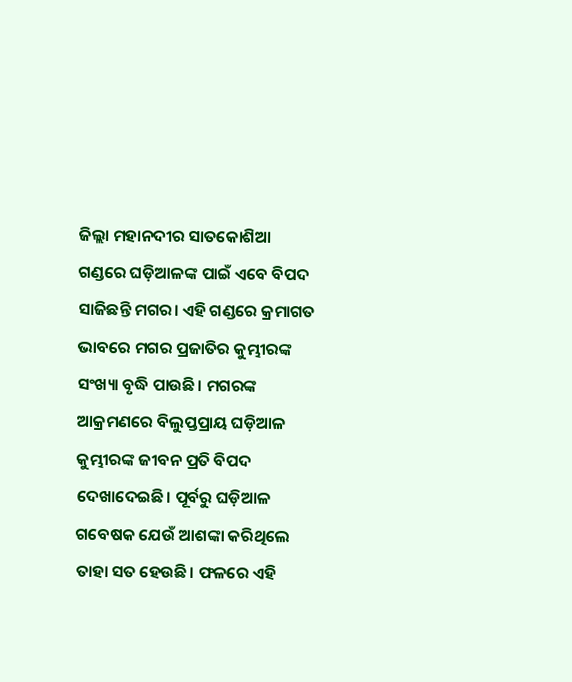ଜିଲ୍ଲା ମହାନଦୀର ସାତକୋଶିଆ ଗଣ୍ଡରେ ଘଡ଼ିଆଳଙ୍କ ପାଇଁ ଏବେ ବିପଦ ସାଜିଛନ୍ତି ମଗର। ଏହି ଗଣ୍ଡରେ କ୍ରମାଗତ ଭାବରେ ମଗର ପ୍ରଜାତିର କୁମ୍ଭୀରଙ୍କ ସଂଖ୍ୟା ବୃଦ୍ଧି ପାଉଛି। ମଗରଙ୍କ ଆକ୍ରମଣରେ ବିଲୁପ୍ତପ୍ରାୟ ଘଡ଼ିଆଳ କୁମ୍ଭୀରଙ୍କ ଜୀବନ ପ୍ରତି ବିପଦ ଦେଖାଦେଇଛି। ପୂର୍ବରୁ ଘଡ଼ିଆଳ ଗବେଷକ ଯେଉଁ ଆଶଙ୍କା କରିଥିଲେ ତାହା ସତ ହେଉଛି। ଫଳରେ ଏହି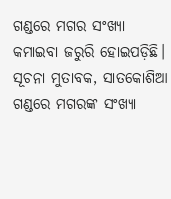ଗଣ୍ଡରେ ମଗର ସଂଖ୍ୟା କମାଇବା ଜରୁରି ହୋଇପଡ଼ିଛି।
ସୂଚନା ମୁତାବକ, ସାତକୋଶିଆ ଗଣ୍ଡରେ ମଗରଙ୍କ ସଂଖ୍ୟା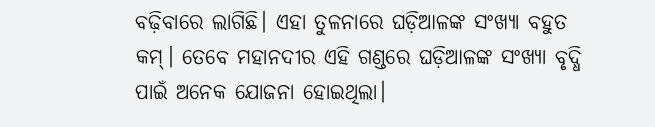ବଢ଼ିବାରେ ଲାଗିଛି। ଏହା ତୁଳନାରେ ଘଡ଼ିଆଳଙ୍କ ସଂଖ୍ୟା ବହୁତ କମ୍‌। ତେବେ ମହାନଦୀର ଏହି ଗଣ୍ଡରେ ଘଡ଼ିଆଳଙ୍କ ସଂଖ୍ୟା ବୃଦ୍ଧି ପାଇଁ ଅନେକ ଯୋଜନା ହୋଇଥିଲା।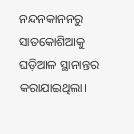ନନ୍ଦନକାନନରୁ ସାତକୋଶିଆକୁ ଘଡ଼ିଆଳ ସ୍ଥାନାନ୍ତର କରାଯାଇଥିଲା।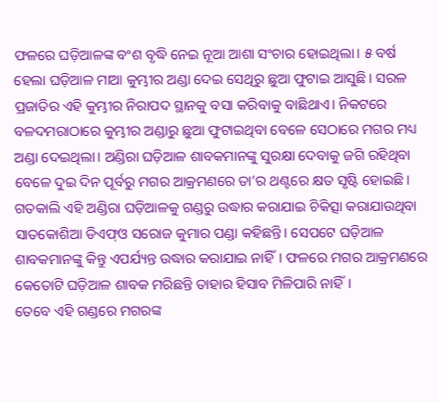ଫଳରେ ଘଡ଼ିଆଳଙ୍କ ବଂଶ ବୃଦ୍ଧି ନେଇ ନୂଆ ଆଶା ସଂଚାର ହୋଇଥିଲା। ୫ ବର୍ଷ ହେଲା ଘଡ଼ିଆଳ ମାଆ କୁମ୍ଭୀର ଅଣ୍ଡା ଦେଇ ସେଥିରୁ ଛୁଆ ଫୁଟାଇ ଆସୁଛି। ସରଳ ପ୍ରଜାତିର ଏହି କୁମ୍ଭୀର ନିରାପଦ ସ୍ଥାନକୁ ବସା କରିବାକୁ ବାଛିଥାଏ। ନିକଟରେ ବଳଦମରାଠାରେ କୁମ୍ଭୀର ଅଣ୍ଡାରୁ ଛୁଆ ଫୁଟାଇଥିବା ବେଳେ ସେଠାରେ ମଗର ମଧ୍ୟ ଅଣ୍ଡା ଦେଇଥିଲା। ଅଣ୍ଡିରା ଘଡ଼ିଆଳ ଶାବକମାନଙ୍କୁ ସୁରକ୍ଷା ଦେବାକୁ ଜଗି ରହିଥିବା ବେଳେ ଦୁଇ ଦିନ ପୂର୍ବରୁ ମଗର ଆକ୍ରମଣରେ ତା’ର ଥଣ୍ଟରେ କ୍ଷତ ସୃଷ୍ଟି ହୋଇଛି। ଗତକାଲି ଏହି ଅଣ୍ଡିରା ଘଡ଼ିଆଳକୁ ଗଣ୍ଡରୁ ଉଦ୍ଧାର କରାଯାଇ ଚିକିତ୍ସା କରାଯାଉଥିବା ସାତକୋଶିଆ ଡିଏଫ୍‌ଓ ସରୋଜ କୁମାର ପଣ୍ଡା କହିଛନ୍ତି। ସେପଟେ ଘଡ଼ିଆଳ ଶାବକମାନଙ୍କୁ କିନ୍ତୁ ଏପର୍ଯ୍ୟନ୍ତ ଉଦ୍ଧାର କରାଯାଇ ନାହିଁ। ଫଳରେ ମଗର ଆକ୍ରମଣରେ କେତୋଟି ଘଡ଼ିଆଳ ଶାବକ ମରିଛନ୍ତି ତାହାର ହିସାବ ମିଳିପାରି ନାହିଁ।
ତେବେ ଏହି ଗଣ୍ଡରେ ମଗରଙ୍କ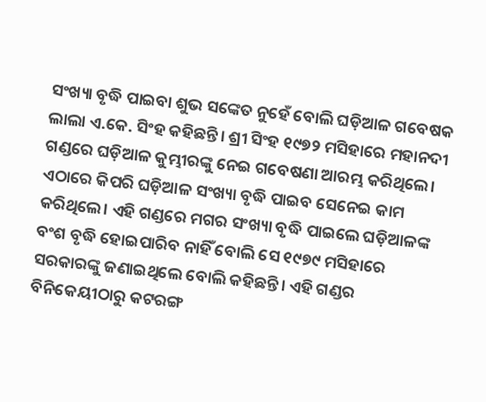ସଂଖ୍ୟା ବୃଦ୍ଧି ପାଇବା ଶୁଭ ସଙ୍କେତ ନୁହେଁ ବୋଲି ଘଡ଼ିଆଳ ଗବେଷକ ଲାଲା ଏ.କେ. ସିଂହ କହିଛନ୍ତି। ଶ୍ରୀ ସିଂହ ୧୯୭୨ ମସିହାରେ ମହାନଦୀ ଗଣ୍ଡରେ ଘଡ଼ିଆଳ କୁମ୍ଭୀରଙ୍କୁ ନେଇ ଗବେଷଣା ଆରମ୍ଭ କରିଥିଲେ। ଏଠାରେ କିପରି ଘଡ଼ିଆଳ ସଂଖ୍ୟା ବୃଦ୍ଧି ପାଇବ ସେନେଇ କାମ କରିଥିଲେ। ଏହି ଗଣ୍ଡରେ ମଗର ସଂଖ୍ୟା ବୃଦ୍ଧି ପାଇଲେ ଘଡ଼ିଆଳଙ୍କ ବଂଶ ବୃଦ୍ଧି ହୋଇପାରିବ ନାହିଁ ବୋଲି ସେ ୧୯୭୯ ମସିହାରେ ସରକାରଙ୍କୁ ଜଣାଇଥିଲେ ବୋଲି କହିଛନ୍ତି। ଏହି ଗଣ୍ଡର ବିନିକେୟୀଠାରୁ କଟରଙ୍ଗ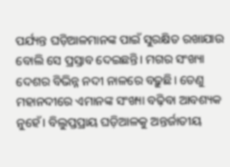ପର୍ଯ୍ୟନ୍ତ ଘଡ଼ିଆଳମାନଙ୍କ ପାଇଁ ସୁରକ୍ଷିତ ରଖାଯାଉ ବୋଲି ସେ ପ୍ରସ୍ତାବ ଦେଇଛନ୍ତି। ମଗର ସଂଖ୍ୟା ଦେଶର ବିଭିନ୍ନ ନଦୀ ନାଳରେ ବଢ଼ୁଛି। ତେଣୁ ମହାନଦୀରେ ଏମାନଙ୍କ ସଂଖ୍ୟା ବଢ଼ିବା ଆବଶ୍ୟକ ନୁହେଁ। ବିଲୁପ୍ତପ୍ରାୟ ଘଡ଼ିଆଳକୁ ଅନ୍ତର୍ଜାତୀୟ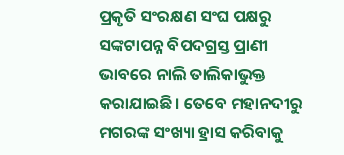ପ୍ରକୃତି ସଂରକ୍ଷଣ ସଂଘ ପକ୍ଷରୁ ସଙ୍କଟାପନ୍ନ ବିପଦଗ୍ରସ୍ତ ପ୍ରାଣୀ ଭାବରେ ନାଲି ତାଲିକାଭୁକ୍ତ କରାଯାଇଛି। ତେବେ ମହାନଦୀରୁ ମଗରଙ୍କ ସଂଖ୍ୟା ହ୍ରାସ କରିବାକୁ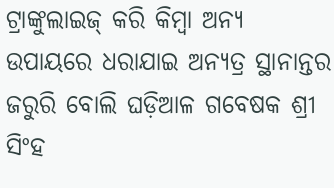ଟ୍ରାଙ୍କୁଲାଇଜ୍‌ କରି କିମ୍ବା ଅନ୍ୟ ଉପାୟରେ ଧରାଯାଇ ଅନ୍ୟତ୍ର ସ୍ଥାନାନ୍ତର ଜରୁରି ବୋଲି ଘଡ଼ିଆଳ ଗବେଷକ ଶ୍ରୀ ସିଂହ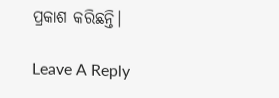ପ୍ରକାଶ କରିଛନ୍ତି।

Leave A Reply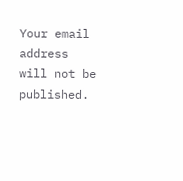Your email address will not be published.